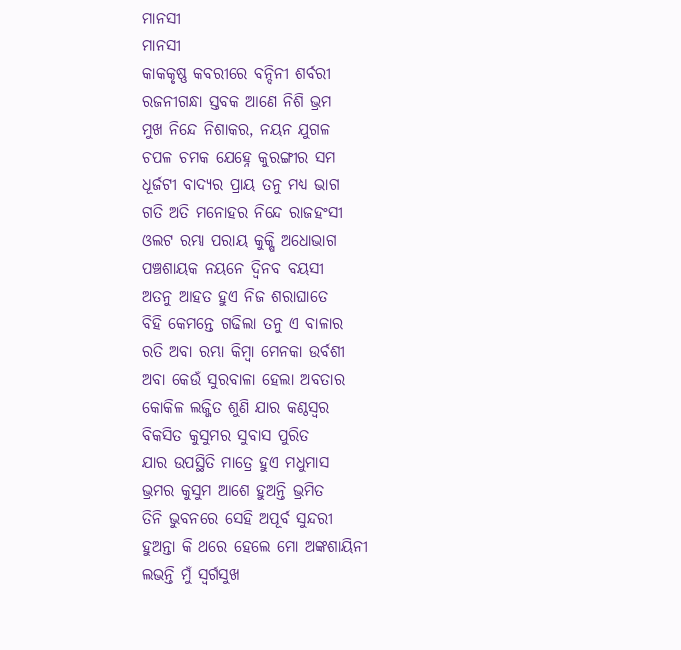ମାନସୀ
ମାନସୀ
କାକକୃଷ୍ଣ କବରୀରେ ବନ୍ଦିନୀ ଶର୍ବରୀ
ରଜନୀଗନ୍ଧା ସ୍ତବକ ଆଣେ ନିଶି ଭ୍ରମ
ମୁଖ ନିନ୍ଦେ ନିଶାକର, ନୟନ ଯୁଗଳ
ଚପଳ ଚମକ ଯେହ୍ନେ କୁରଙ୍ଗୀର ସମ
ଧୂର୍ଜଟୀ ବାଦ୍ୟର ପ୍ରାୟ ତନୁ ମଧ୍ୟ ଭାଗ
ଗତି ଅତି ମନୋହର ନିନ୍ଦେ ରାଜହଂସୀ
ଓଲଟ ରମ୍ଭା ପରାୟ କୁକ୍ଷି ଅଧୋଭାଗ
ପଞ୍ଚଶାୟକ ନୟନେ ଦ୍ବିନବ ବୟସୀ
ଅତନୁ ଆହତ ହୁଏ ନିଜ ଶରାଘାତେ
ବିହି କେମନ୍ତେ ଗଢିଲା ତନୁ ଏ ବାଳାର
ରତି ଅବା ରମ୍ଭା କିମ୍ବା ମେନକା ଉର୍ବଶୀ
ଅବା କେଉଁ ସୁରବାଳା ହେଲା ଅବତାର
କୋକିଳ ଲଜ୍ଜିତ ଶୁଣି ଯାର କଣ୍ଠସ୍ବର
ବିକସିତ କୁସୁମର ସୁବାସ ପୁରିତ
ଯାର ଉପସ୍ଥିତି ମାତ୍ରେ ହୁଏ ମଧୁମାସ
ଭ୍ରମର କୁସୁମ ଆଶେ ହୁଅନ୍ତି ଭ୍ରମିତ
ତିନି ଭୁବନରେ ସେହି ଅପୂର୍ବ ସୁନ୍ଦରୀ
ହୁଅନ୍ତା କି ଥରେ ହେଲେ ମୋ ଅଙ୍କଶାୟିନୀ
ଲଭନ୍ତି ମୁଁ ସ୍ବର୍ଗସୁଖ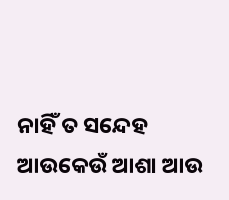ନାହିଁ ତ ସନ୍ଦେହ
ଆଉକେଉଁ ଆଶା ଆଉ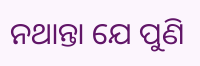ନଥାନ୍ତା ଯେ ପୁଣି